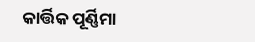କାର୍ତ୍ତିକ ପୂର୍ଣ୍ଣିମା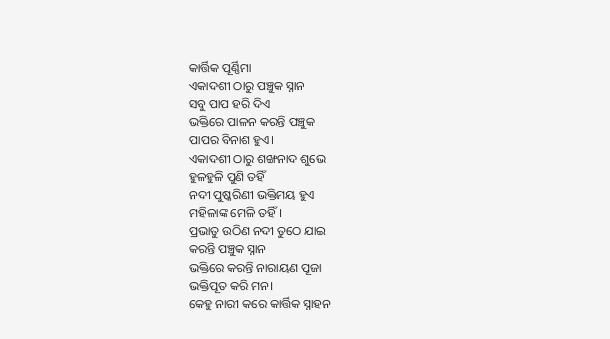କାର୍ତ୍ତିକ ପୂର୍ଣ୍ଣିମା
ଏକାଦଶୀ ଠାରୁ ପଞ୍ଚୁକ ସ୍ନାନ
ସବୁ ପାପ ହରି ଦିଏ
ଭକ୍ତିରେ ପାଳନ କରନ୍ତି ପଞ୍ଚୁକ
ପାପର ବିନାଶ ହୁଏ।
ଏକାଦଶୀ ଠାରୁ ଶଙ୍ଖନାଦ ଶୁଭେ
ହୁଳହୁଳି ପୁଣି ତହିଁ
ନଦୀ ପୁଷ୍କରିଣୀ ଭକ୍ତିମୟ ହୁଏ
ମହିଳାଙ୍କ ମେଳି ତହିଁ।
ପ୍ରଭାତୁ ଉଠିଣ ନଦୀ ତୁଠେ ଯାଇ
କରନ୍ତି ପଞ୍ଚୁକ ସ୍ନାନ
ଭକ୍ତିରେ କରନ୍ତି ନାରାୟଣ ପୂଜା
ଭକ୍ତିପୂତ କରି ମନ।
କେହୁ ନାରୀ କରେ କାର୍ତ୍ତିକ ସ୍ନାହନ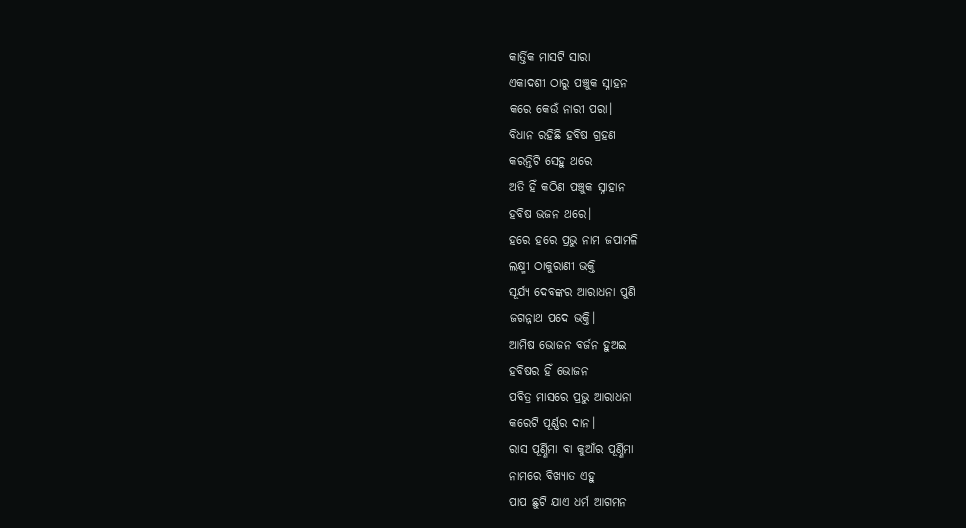କାର୍ତ୍ତିକ ମାସଟି ସାରା
ଏକାଦଶୀ ଠାରୁ ପଞ୍ଚୁକ ସ୍ନାହନ
କରେ କେଉଁ ନାରୀ ପରା।
ବିଧାନ ରହିଛି ହବିଷ ଗ୍ରହଣ
କରନ୍ତିଟି ସେହୁ ଥରେ
ଅତି ହିଁ କଠିଣ ପଞ୍ଚୁକ ସ୍ନାହାନ
ହବିଷ ଭଜନ ଥରେ।
ହରେ ହରେ ପ୍ରଭୁ ନାମ ଜପାମଳି
ଲକ୍ଷ୍ମୀ ଠାକୁରାଣୀ ଭକ୍ତି
ସୂର୍ଯ୍ୟ ଦେବଙ୍କର ଆରାଧନା ପୁଣି
ଜଗନ୍ନାଥ ପଦେ ଭକ୍ତି।
ଆମିଷ ଭୋଜନ ବର୍ଜନ ହୁଅଇ
ହବିଷର ହିଁ ଭୋଜନ
ପବିତ୍ର ମାସରେ ପ୍ରଭୁ ଆରାଧନା
କରେଟି ପୂର୍ଣ୍ଣର ଦାନ।
ରାସ ପୂର୍ଣ୍ଣିମା ବା କୁଆଁର ପୂର୍ଣ୍ଣିମା
ନାମରେ ବିଖ୍ୟାତ ଏହୁ
ପାପ ଛୁଟି ଯାଏ ଧର୍ମ ଆଗମନ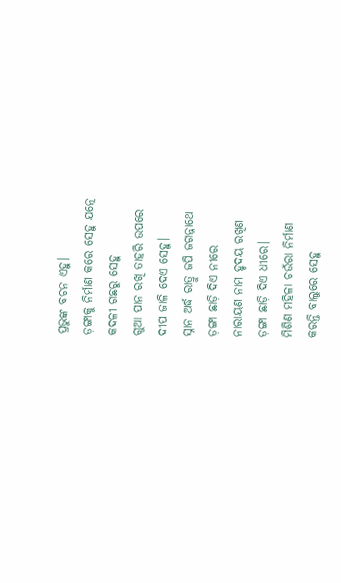ପ୍ରଭୁଙ୍କ ବଚନ ଏହୁ।
ଡ଼ଙ୍ଗାକୁ ନିର୍ମାଣ କରେ ସେହୁ ଯତ୍ନେ
କଦଳୀ ଗଛରୁ ସେହୁ
ଗୁଆ ପାନ ରଖି ତାହରି ଉପରେ
ଦୀପ ଜାଳି ଦେଏ ସେହୁ।
ସ୍ନାନ ଅର୍ଦ୍ଧ ରାତ୍ରୁ ଜପି ଜଗନ୍ନାଥେ
ଡ଼ଙ୍ଗା ଛାଡ଼ି ଦିଏ ନୀରେ
ନାରାୟଣ ନାମ ହୃଦୟ ରଖିଣ
ଡ଼ଙ୍ଗା ଛାଡ଼ି ଦିଏ ଧୀରେ।
ମିଶିଣ ମହିଳା ଚଉଁରା ନିର୍ମାଣ
କରନ୍ତି ବାଲୁରେ ସେହୁ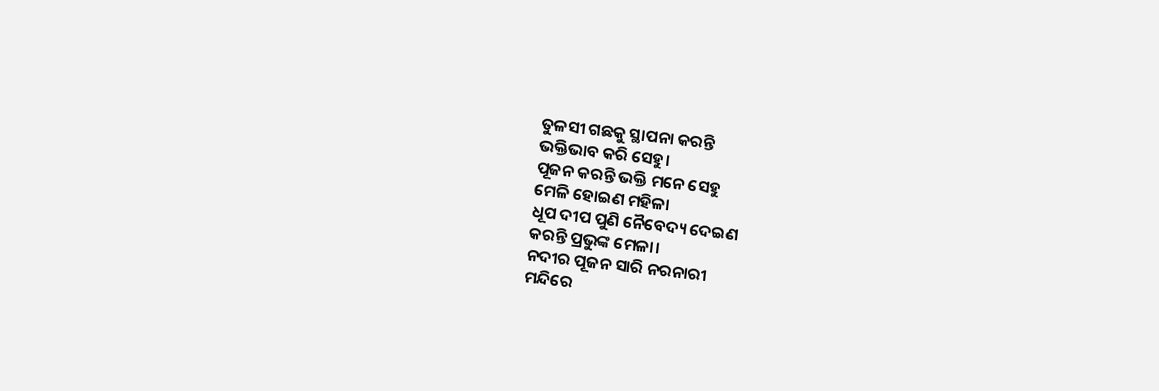ତୁଳସୀ ଗଛକୁ ସ୍ଥାପନା କରନ୍ତି
ଭକ୍ତିଭାବ କରି ସେହୁ।
ପୂଜନ କରନ୍ତି ଭକ୍ତି ମନେ ସେହୁ
ମେଳି ହୋଇଣ ମହିଳା
ଧୂପ ଦୀପ ପୁଣି ନୈବେଦ୍ୟ ଦେଇଣ
କରନ୍ତି ପ୍ରଭୁଙ୍କ ମେଳା।
ନଦୀର ପୂଜନ ସାରି ନରନାରୀ
ମନ୍ଦିରେ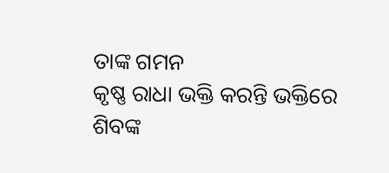ତାଙ୍କ ଗମନ
କୃଷ୍ଣ ରାଧା ଭକ୍ତି କରନ୍ତି ଭକ୍ତିରେ
ଶିବଙ୍କ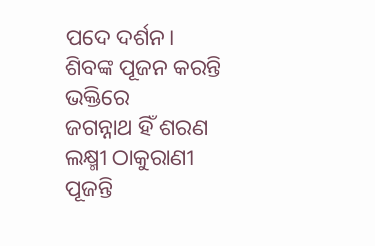ପଦେ ଦର୍ଶନ।
ଶିବଙ୍କ ପୂଜନ କରନ୍ତି ଭକ୍ତିରେ
ଜଗନ୍ନାଥ ହିଁ ଶରଣ
ଲକ୍ଷ୍ମୀ ଠାକୁରାଣୀ ପୂଜନ୍ତି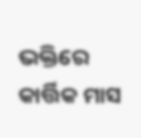ଭକ୍ତିରେ
କାର୍ତ୍ତିକ ମାସ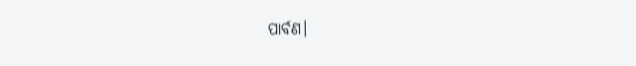ପାର୍ବଣ।